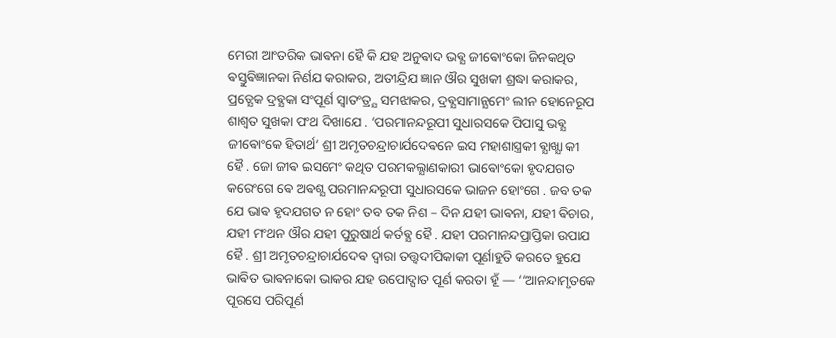ମେରୀ ଆଂତରିକ ଭାଵନା ହୈ କି ଯହ ଅନୁଵାଦ ଭଵ୍ଯ ଜୀଵୋଂକୋ ଜିନକଥିତ ଵସ୍ତୁଵିଜ୍ଞାନକା ନିର୍ଣଯ କରାକର, ଅତୀନ୍ଦ୍ରିଯ ଜ୍ଞାନ ଔର ସୁଖକୀ ଶ୍ରଦ୍ଧା କରାକର, ପ୍ରତ୍ଯେକ ଦ୍ରଵ୍ଯକା ସଂପୂର୍ଣ ସ୍ଵାତଂତ୍ର୍ଯ ସମଝାକର, ଦ୍ରଵ୍ଯସାମାନ୍ଯମେଂ ଲୀନ ହୋନେରୂପ ଶାଶ୍ଵତ ସୁଖକା ପଂଥ ଦିଖାଯେ . ‘ପରମାନନ୍ଦରୂପୀ ସୁଧାରସକେ ପିପାସୁ ଭଵ୍ଯ ଜୀଵୋଂକେ ହିତାର୍ଥ’ ଶ୍ରୀ ଅମୃତଚନ୍ଦ୍ରାଚାର୍ଯଦେଵନେ ଇସ ମହାଶାସ୍ତ୍ରକୀ ଵ୍ଯାଖ୍ଯା କୀ ହୈ . ଜୋ ଜୀଵ ଇସମେଂ କଥିତ ପରମକଲ୍ଯାଣକାରୀ ଭାଵୋଂକୋ ହୃଦଯଗତ କରେଂଗେ ଵେ ଅଵଶ୍ଯ ପରମାନନ୍ଦରୂପୀ ସୁଧାରସକେ ଭାଜନ ହୋଂଗେ . ଜବ ତକ ଯେ ଭାଵ ହୃଦଯଗତ ନ ହୋଂ ତବ ତକ ନିଶ – ଦିନ ଯହୀ ଭାଵନା, ଯହୀ ଵିଚାର, ଯହୀ ମଂଥନ ଔର ଯହୀ ପୁରୁଷାର୍ଥ କର୍ତଵ୍ଯ ହୈ . ଯହୀ ପରମାନନ୍ଦପ୍ରାପ୍ତିକା ଉପାଯ ହୈ . ଶ୍ରୀ ଅମୃତଚନ୍ଦ୍ରାଚାର୍ଯଦେଵ ଦ୍ଵାରା ତତ୍ତ୍ଵଦୀପିକାକୀ ପୂର୍ଣାହୁତି କରତେ ହୁଯେ ଭାଵିତ ଭାଵନାକୋ ଭାକର ଯହ ଉପୋଦ୍ଘାତ ପୂର୍ଣ କରତା ହୂଁ — ‘‘ଆନନ୍ଦାମୃତକେ ପୂରସେ ପରିପୂର୍ଣ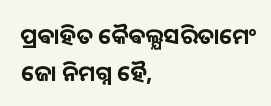ପ୍ରଵାହିତ କୈଵଲ୍ଯସରିତାମେଂ ଜୋ ନିମଗ୍ନ ହୈ,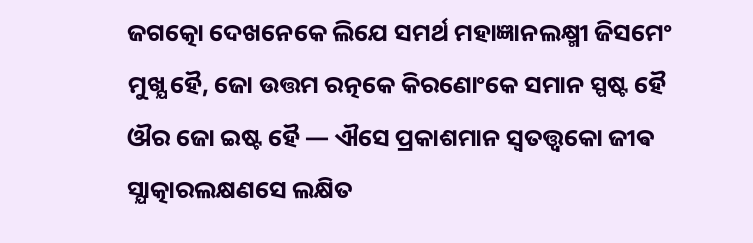ଜଗତ୍କୋ ଦେଖନେକେ ଲିଯେ ସମର୍ଥ ମହାଜ୍ଞାନଲକ୍ଷ୍ମୀ ଜିସମେଂ ମୁଖ୍ଯ ହୈ, ଜୋ ଉତ୍ତମ ରତ୍ନକେ କିରଣୋଂକେ ସମାନ ସ୍ପଷ୍ଟ ହୈ ଔର ଜୋ ଇଷ୍ଟ ହୈ — ଐସେ ପ୍ରକାଶମାନ ସ୍ଵତତ୍ତ୍ଵକୋ ଜୀଵ ସ୍ଯାତ୍କାରଲକ୍ଷଣସେ ଲକ୍ଷିତ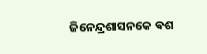ଜିନେନ୍ଦ୍ରଶାସନକେ ଵଶ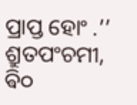ପ୍ରାପ୍ତ ହୋଂ .’’ ଶ୍ରୁତପଂଚମୀ, ଵି୦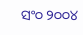ସଂ୦ ୨୦୦୪